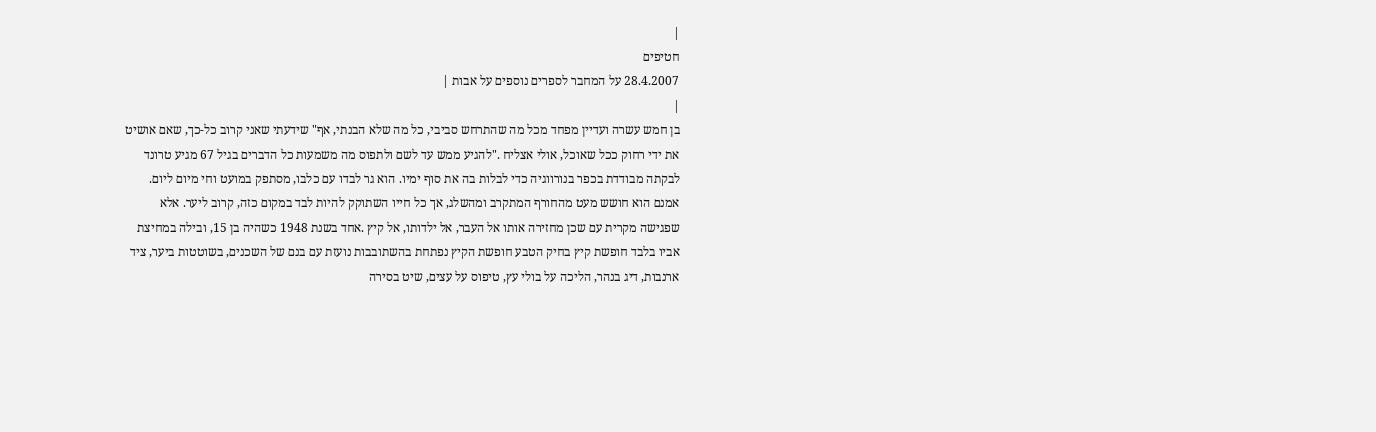|
חטיפים
28.4.2007 על המחבר לספרים נוספים על אבות |
|
בן חמש עשרה ועדיין מפחד מכל מה שהתרחש סביבי, כל מה שלא הבנתי, אף" שידעתי שאני קרוב כל-כך, שאם אושיט את ידי רחוק ככל שאוכל, אולי אצליח ."להגיע ממש עד לשם ולתפוס מה משמעות כל הדברים בגיל 67 מגיע טרונד לבקתה מבודדת בכפר בנורווגיה כדי לבלות בה את סוף ימיו. הוא גר לבדו עם כלבו, מסתפק במועט וחי מיום ליום. אמנם הוא חושש מעט מהחורף המתקרב ומהשלג, אך כל חייו השתוקק להיות לבד במקום כזה, קרוב ליער. אלא שפגישה מקרית עם שכן מחזירה אותו אל העבר, אל ילדותו, אל קיץ .אחד בשנת 1948 כשהיה בן 15, ובילה במחיצת אביו בלבד חופשת קיץ בחיק הטבע חופשת הקיץ נפתחת בהשתובבות נועזת עם בנם של השכנים, בשוטטות ביער, ציד ארנבות, דיג בנהר, הליכה על בולי עץ, טיפוס על עצים, שיט בסירה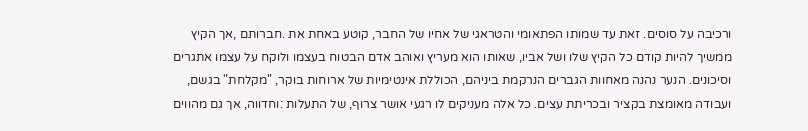ורכיבה על סוסים. זאת עד שמותו הפתאומי והטראגי של אחיו של החבר, קוטע באחת את .חברותם ,אך הקיץ ממשיך להיות קודם כל הקיץ שלו ושל אביו, שאותו הוא מעריץ ואוהב אדם הבטוח בעצמו ולוקח על עצמו אתגרים וסיכונים. הנער נהנה מאחוות הגברים הנרקמת ביניהם, הכוללת אינטימיות של ארוחות בוקר, "מקלחת" בגשם, ועבודה מאומצת בקציר ובכריתת עצים. כל אלה מעניקים לו רגעי אושר צרוף, של התעלות :וחדווה, אך גם מהווים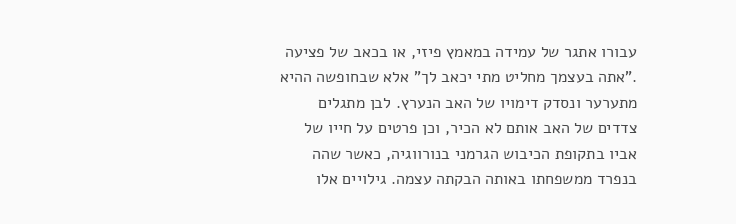עבורו אתגר של עמידה במאמץ פיזי, או בכאב של פציעה ."אתה בעצמך מחליט מתי יכאב לך" אלא שבחופשה ההיא מתערער ונסדק דימויו של האב הנערץ. לבן מתגלים צדדים של האב אותם לא הכיר, וכן פרטים על חייו של אביו בתקופת הכיבוש הגרמני בנורווגיה, כאשר שהה בנפרד ממשפחתו באותה הבקתה עצמה. גילויים אלו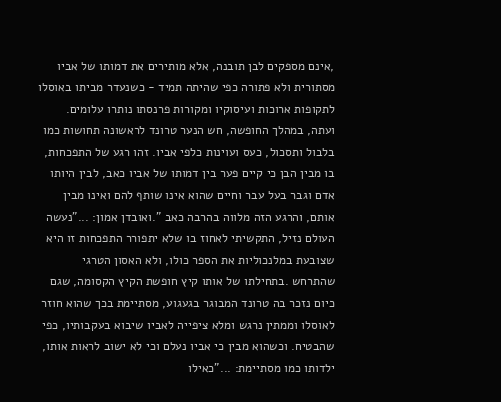,אינם מספקים לבן תובנה, אלא מותירים את דמותו של אביו מסתורית ולא פתורה כפי שהיתה תמיד - כשנעדר מביתו באוסלו לתקופות ארוכות ועיסוקיו ומקורות פרנסתו נותרו עלומים. ועתה, במהלך החופשה, חש הנער טרונד לראשונה תחושות כמו בלבול ותסכול, כעס ועוינות כלפי אביו. זהו רגע של התפכחות, בו מבין הבן כי קיים פער בין דמותו של אביו כאב, לבין היותו אדם וגבר בעל עבר וחיים שהוא אינו שותף להם ואינו מבין אותם, והרגע הזה מלווה בהרבה כאב ".ואובדן אמון: ..."נעשה העולם נזיל, התקשיתי לאחוז בו שלא יתפורר התפכחות זו היא שצובעת במלנכוליות את הספר כולו, ולא האסון הטרגי שהתרחש .בתחילתו של אותו קיץ חופשת הקיץ הקסומה, שגם כיום נזכר בה טרונד המבוגר בגעגוע, מסתיימת בכך שהוא חוזר לאוסלו וממתין נרגש ומלא ציפייה לאביו שיבוא בעקבותיו, כפי שהבטיח. וכשהוא מבין כי אביו נעלם וכי לא ישוב לראות אותו, ילדותו כמו מסתיימת: ..."כאילו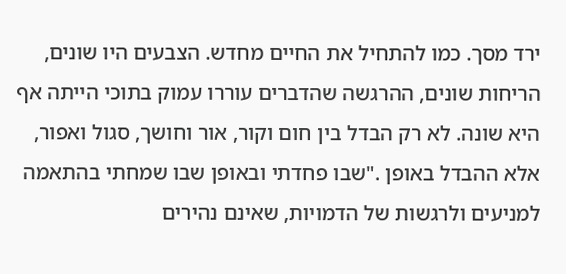ירד מסך. כמו להתחיל את החיים מחדש. הצבעים היו שונים, הריחות שונים, ההרגשה שהדברים עוררו עמוק בתוכי הייתה אף היא שונה. לא רק הבדל בין חום וקור, אור וחושך, סגול ואפור, אלא ההבדל באופן ."שבו פחדתי ובאופן שבו שמחתי בהתאמה למניעים ולרגשות של הדמויות, שאינם נהירים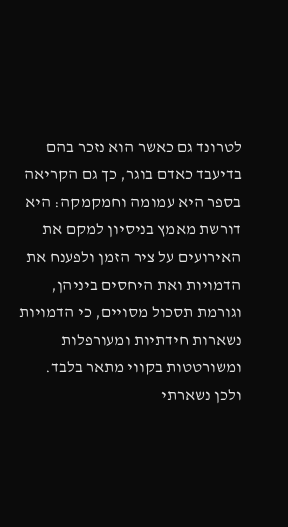לטרונד גם כאשר הוא נזכר בהם בדיעבד כאדם בוגר, כך גם הקריאה בספר היא עמומה וחמקמקה: היא דורשת מאמץ בניסיון למקם את האירועים על ציר הזמן ולפענח את הדמויות ואת היחסים ביניהן, וגורמת תסכול מסויים, כי הדמויות נשארות חידתיות ומעורפלות ומשורטטות בקווי מתאר בלבד. ולכן נשארתי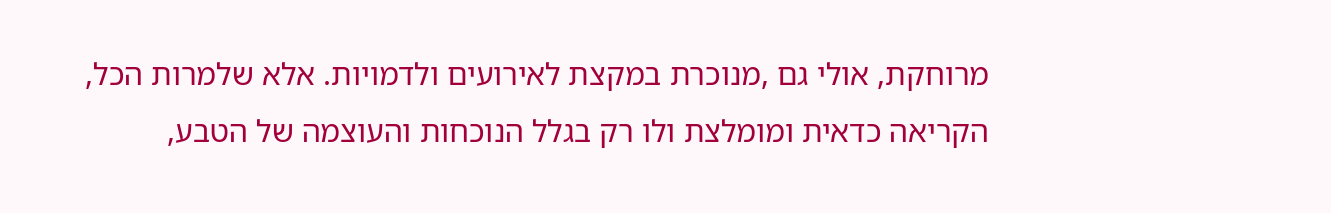מרוחקת, אולי גם ,מנוכרת במקצת לאירועים ולדמויות. אלא שלמרות הכל, הקריאה כדאית ומומלצת ולו רק בגלל הנוכחות והעוצמה של הטבע,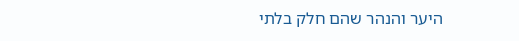היער והנהר שהם חלק בלתי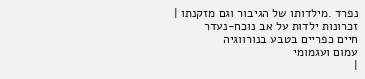נפרד .מילדותו של הגיבור וגם מזקנתו |
זכרונות ילדות על אב נוכח-נעדר
חיים כפריים בטבע בנורווגיה
עמום ועגמומי
|